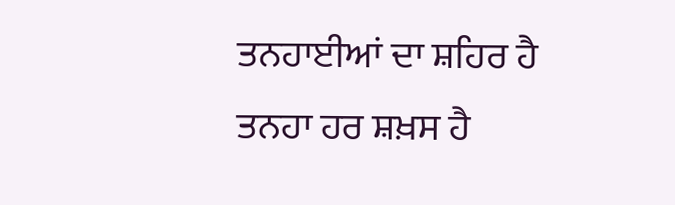ਤਨਹਾਈਆਂ ਦਾ ਸ਼ਹਿਰ ਹੈ
ਤਨਹਾ ਹਰ ਸ਼ਖ਼ਸ ਹੈ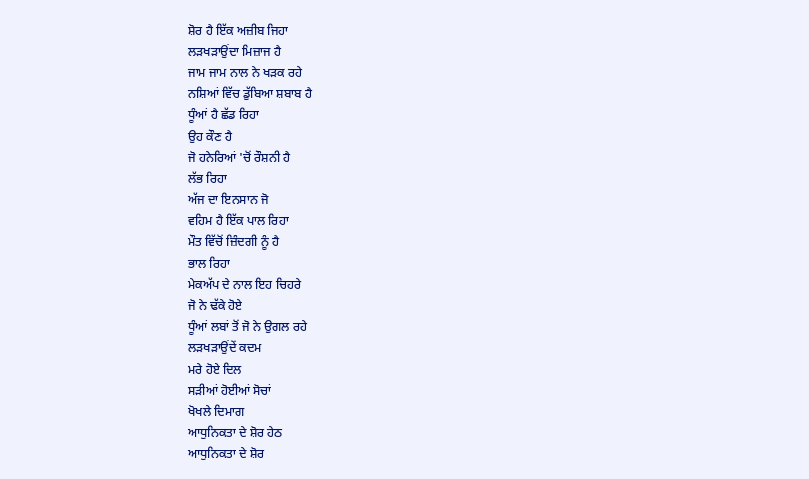ਸ਼ੋਰ ਹੈ ਇੱਕ ਅਜ਼ੀਬ ਜਿਹਾ
ਲੜਖੜਾਉਂਦਾ ਮਿਜ਼ਾਜ ਹੈ
ਜਾਮ ਜਾਮ ਨਾਲ ਨੇ ਖੜਕ ਰਹੇ
ਨਸ਼ਿਆਂ ਵਿੱਚ ਡੁੱਬਿਆ ਸ਼ਬਾਬ ਹੈ
ਧੂੰਆਂ ਹੈ ਛੱਡ ਰਿਹਾ
ਉਹ ਕੌਣ ਹੈ
ਜੋ ਹਨੇਰਿਆਂ 'ਚੋਂ ਰੌਸ਼ਨੀ ਹੈ
ਲੱਭ ਰਿਹਾ
ਅੱਜ ਦਾ ਇਨਸਾਨ ਜੋ
ਵਹਿਮ ਹੈ ਇੱਕ ਪਾਲ ਰਿਹਾ
ਮੌਤ ਵਿੱਚੋਂ ਜ਼ਿੰਦਗੀ ਨੂੰ ਹੈ
ਭਾਲ ਰਿਹਾ
ਮੇਕਅੱਪ ਦੇ ਨਾਲ ਇਹ ਚਿਹਰੇ
ਜੋ ਨੇ ਢੱਕੇ ਹੋਏ
ਧੂੰਆਂ ਲਬਾਂ ਤੋਂ ਜੋ ਨੇ ਉਗਲ ਰਹੇ
ਲੜਖੜਾਉਂਦੇਂ ਕਦਮ
ਮਰੇ ਹੋਏ ਦਿਲ
ਸੜੀਆਂ ਹੋਈਆਂ ਸੋਚਾਂ
ਖੋਖਲੇ ਦਿਮਾਗ
ਆਧੁਨਿਕਤਾ ਦੇ ਸ਼ੋਰ ਹੇਠ
ਆਧੁਨਿਕਤਾ ਦੇ ਸ਼ੋਰ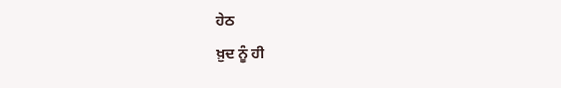ਹੇਠ
ਖ਼ੁਦ ਨੂੰ ਹੀ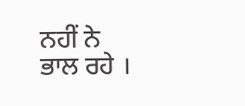ਨਹੀਂ ਨੇ
ਭਾਲ ਰਹੇ ।